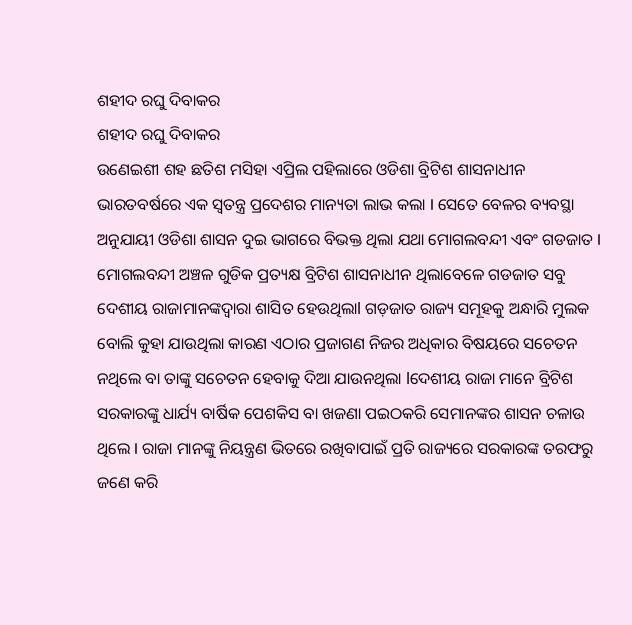ଶହୀଦ ରଘୁ ଦିବାକର
ଶହୀଦ ରଘୁ ଦିବାକର
ଉଣେଇଶୀ ଶହ ଛତିଶ ମସିହା ଏପ୍ରିଲ ପହିଲାରେ ଓଡିଶା ବ୍ରିଟିଶ ଶାସନାଧୀନ ଭାରତବର୍ଷରେ ଏକ ସ୍ୱତନ୍ତ୍ର ପ୍ରଦେଶର ମାନ୍ୟତା ଲାଭ କଲା l ସେତେ ବେଳର ବ୍ୟବସ୍ଥା ଅନୁଯାୟୀ ଓଡିଶା ଶାସନ ଦୁଇ ଭାଗରେ ବିଭକ୍ତ ଥିଲା ଯଥା ମୋଗଲବନ୍ଦୀ ଏବଂ ଗଡଜାତ l ମୋଗଲବନ୍ଦୀ ଅଞ୍ଚଳ ଗୁଡିକ ପ୍ରତ୍ୟକ୍ଷ ବ୍ରିଟିଶ ଶାସନାଧୀନ ଥିଲାବେଳେ ଗଡଜାତ ସବୁ ଦେଶୀୟ ରାଜାମାନଙ୍କଦ୍ୱାରା ଶାସିତ ହେଉଥିଲାl ଗଡ଼ଜାତ ରାଜ୍ୟ ସମୂହକୁ ଅନ୍ଧାରି ମୁଲକ ବୋଲି କୁହା ଯାଉଥିଲା କାରଣ ଏଠାର ପ୍ରଜାଗଣ ନିଜର ଅଧିକାର ବିଷୟରେ ସଚେତନ ନଥିଲେ ବା ତାଙ୍କୁ ସଚେତନ ହେବାକୁ ଦିଆ ଯାଉନଥିଲା lଦେଶୀୟ ରାଜା ମାନେ ବ୍ରିଟିଶ ସରକାରଙ୍କୁ ଧାର୍ଯ୍ୟ ବାର୍ଷିକ ପେଶକିସ ବା ଖଜଣା ପଇଠକରି ସେମାନଙ୍କର ଶାସନ ଚଳାଉ ଥିଲେ l ରାଜା ମାନଙ୍କୁ ନିୟନ୍ତ୍ରଣ ଭିତରେ ରଖିବାପାଇଁ ପ୍ରତି ରାଜ୍ୟରେ ସରକାରଙ୍କ ତରଫରୁ ଜଣେ କରି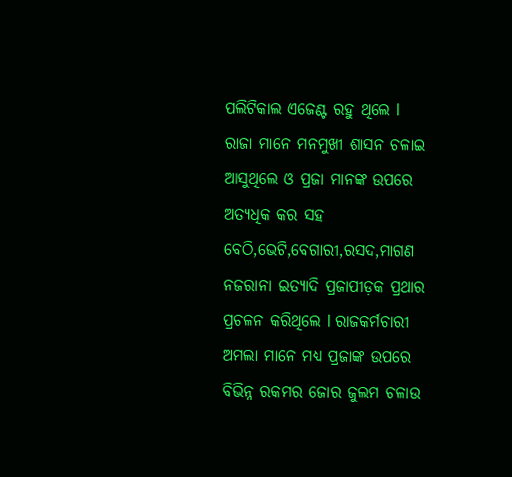ପଲିଟିକାଲ ଏଜେଣ୍ଟ ରହୁ ଥିଲେ l ରାଜା ମାନେ ମନମୁଖୀ ଶାସନ ଚଳାଇ ଆସୁଥିଲେ ଓ ପ୍ରଜା ମାନଙ୍କ ଉପରେ ଅତ୍ୟଧିକ କର ସହ ବେଠି,ଭେଟି,ବେଗାରୀ,ରସଦ,ମାଗଣ ନଜରାନା ଇତ୍ୟାଦି ପ୍ରଜାପୀଡ଼କ ପ୍ରଥାର ପ୍ରଚଳନ କରିଥିଲେ l ରାଜକର୍ମଚାରୀ ଅମଲା ମାନେ ମଧ୍ୟ ପ୍ରଜାଙ୍କ ଉପରେ ବିଭିନ୍ନ ରକମର ଜୋର ଜୁଲମ ଚଳାଉ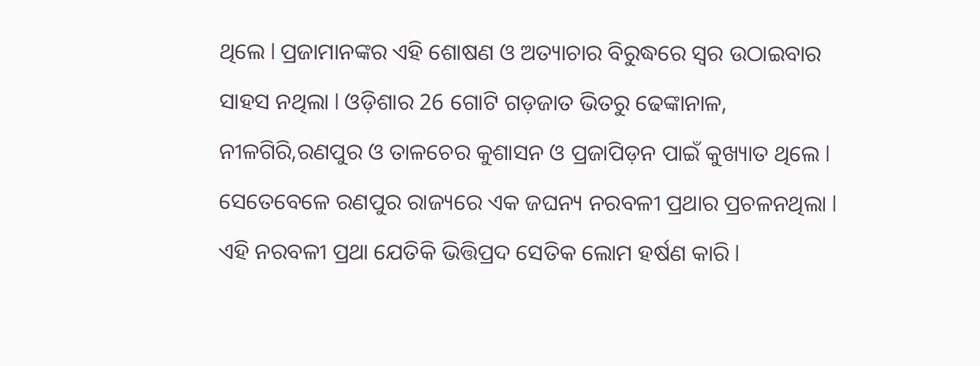ଥିଲେ l ପ୍ରଜାମାନଙ୍କର ଏହି ଶୋଷଣ ଓ ଅତ୍ୟାଚାର ବିରୁଦ୍ଧରେ ସ୍ୱର ଉଠାଇବାର ସାହସ ନଥିଲା l ଓଡ଼ିଶାର 26 ଗୋଟି ଗଡ଼ଜାତ ଭିତରୁ ଢେଙ୍କାନାଳ, ନୀଳଗିରି,ରଣପୁର ଓ ତାଳଚେର କୁଶାସନ ଓ ପ୍ରଜାପିଡ଼ନ ପାଇଁ କୁଖ୍ୟାତ ଥିଲେ l
ସେତେବେଳେ ରଣପୁର ରାଜ୍ୟରେ ଏକ ଜଘନ୍ୟ ନରବଳୀ ପ୍ରଥାର ପ୍ରଚଳନଥିଲା l ଏହି ନରବଳୀ ପ୍ରଥା ଯେତିକି ଭିତ୍ତିପ୍ରଦ ସେତିକ ଲୋମ ହର୍ଷଣ କାରି l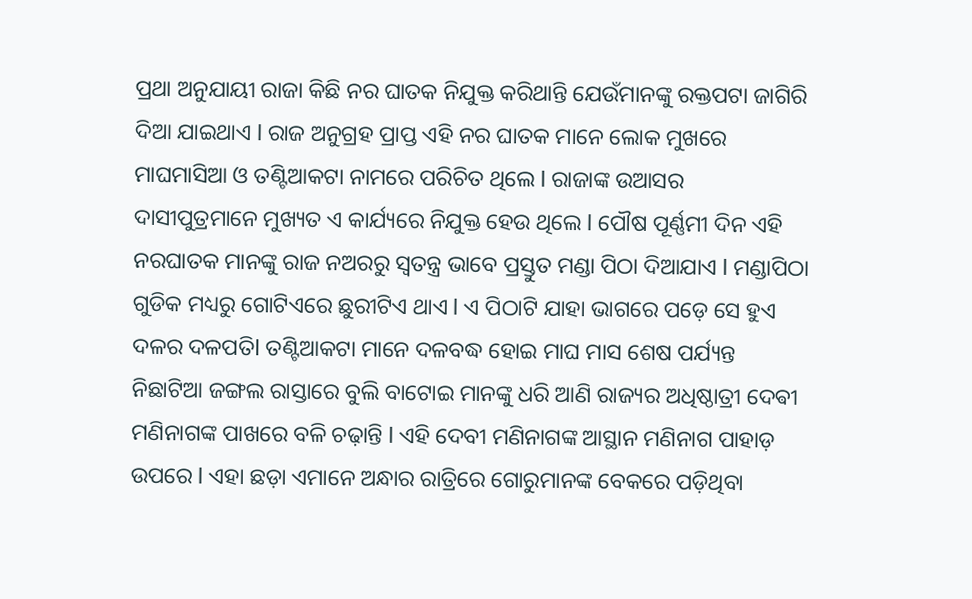ପ୍ରଥା ଅନୁଯାୟୀ ରାଜା କିଛି ନର ଘାତକ ନିଯୁକ୍ତ କରିଥାନ୍ତି ଯେଉଁମାନଙ୍କୁ ରକ୍ତପଟା ଜାଗିରି ଦିଆ ଯାଇଥାଏ l ରାଜ ଅନୁଗ୍ରହ ପ୍ରାପ୍ତ ଏହି ନର ଘାତକ ମାନେ ଲୋକ ମୁଖରେ ମାଘମାସିଆ ଓ ତଣ୍ଟିଆକଟା ନାମରେ ପରିଚିତ ଥିଲେ l ରାଜାଙ୍କ ଉଆସର ଦାସୀପୁତ୍ରମାନେ ମୁଖ୍ୟତ ଏ କାର୍ଯ୍ୟରେ ନିଯୁକ୍ତ ହେଉ ଥିଲେ l ପୌଷ ପୂର୍ଣ୍ଣମୀ ଦିନ ଏହି ନରଘାତକ ମାନଙ୍କୁ ରାଜ ନଅରରୁ ସ୍ୱତନ୍ତ୍ର ଭାବେ ପ୍ରସ୍ତୁତ ମଣ୍ଡା ପିଠା ଦିଆଯାଏ l ମଣ୍ଡାପିଠା ଗୁଡିକ ମଧ୍ୟରୁ ଗୋଟିଏରେ ଛୁରୀଟିଏ ଥାଏ l ଏ ପିଠାଟି ଯାହା ଭାଗରେ ପଡ଼େ ସେ ହୁଏ ଦଳର ଦଳପତିl ତଣ୍ଟିଆକଟା ମାନେ ଦଳବଦ୍ଧ ହୋଇ ମାଘ ମାସ ଶେଷ ପର୍ଯ୍ୟନ୍ତ ନିଛାଟିଆ ଜଙ୍ଗଲ ରାସ୍ତାରେ ବୁଲି ବାଟୋଇ ମାନଙ୍କୁ ଧରି ଆଣି ରାଜ୍ୟର ଅଧିଷ୍ଠାତ୍ରୀ ଦେଵୀ ମଣିନାଗଙ୍କ ପାଖରେ ବଳି ଚଢ଼ାନ୍ତି l ଏହି ଦେବୀ ମଣିନାଗଙ୍କ ଆସ୍ଥାନ ମଣିନାଗ ପାହାଡ଼ ଉପରେ l ଏହା ଛଡ଼ା ଏମାନେ ଅନ୍ଧାର ରାତ୍ରିରେ ଗୋରୁମାନଙ୍କ ବେକରେ ପଡ଼ିଥିବା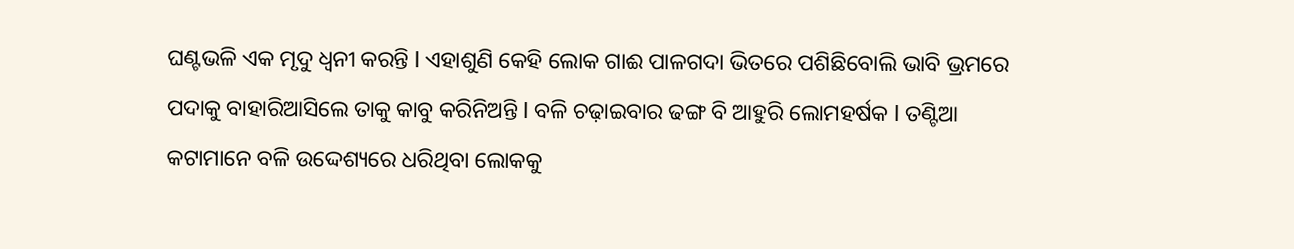ଘଣ୍ଟଭଳି ଏକ ମୃଦୁ ଧ୍ୱନୀ କରନ୍ତି l ଏହାଶୁଣି କେହି ଲୋକ ଗାଈ ପାଳଗଦା ଭିତରେ ପଶିଛିବୋଲି ଭାବି ଭ୍ରମରେ ପଦାକୁ ବାହାରିଆସିଲେ ତାକୁ କାବୁ କରିନିଅନ୍ତି l ବଳି ଚଢ଼ାଇବାର ଢଙ୍ଗ ବି ଆହୁରି ଲୋମହର୍ଷକ l ତଣ୍ଟିଆ କଟାମାନେ ବଳି ଉଦ୍ଦେଶ୍ୟରେ ଧରିଥିବା ଲୋକକୁ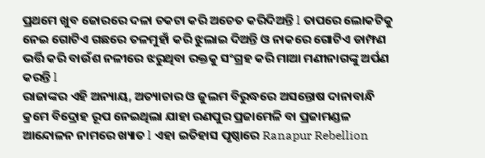ପ୍ରଥମେ ଖୁବ ଜୋରରେ ଦଳା ଚକଟା କରି ଅଚେତ କରିଦିଅନ୍ତି l ତାପରେ ଲୋକଟିକୁ ନେଇ ଗୋଟିଏ ଗଛରେ ତଳମୁହାଁ କରି ଝୁଲାଇ ଦିଅନ୍ତି ଓ ନାକରେ ଗୋଟିଏ ଡାମ୍ଫଣ ଭର୍ତ୍ତି କରି ବାଉଁଶ ନଳୀରେ ଝରୁଥିବା ରକ୍ତକୁ ସଂଗ୍ରହ କରି ମାଆ ମଣୀନାଗଙ୍କୁ ଅର୍ପଣ କରନ୍ତି l
ରାଜାଙ୍କର ଏହି ଅନ୍ୟାୟ, ଅତ୍ୟାଚାର ଓ ଜୁଲମ ବିରୁଦ୍ଧରେ ଅସନ୍ତୋଷ ଦାନାବାନ୍ଧି କ୍ରମେ ବିଦ୍ରୋହ ରୂପ ନେଇଥିଲା ଯାହା ରଣପୁର ପ୍ରଜାମେଳି ବା ପ୍ରଜାମଣ୍ଡଳ ଆନ୍ଦୋଳନ ନାମରେ ଖ୍ୟାତ l ଏହା ଇତିହାସ ପୃଷ୍ଠାରେ Ranapur Rebellion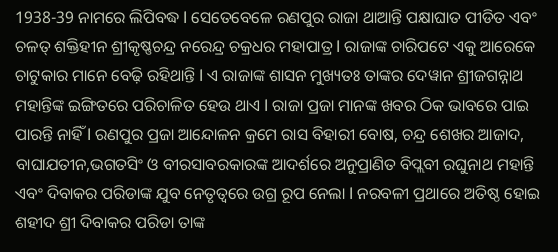1938-39 ନାମରେ ଲିପିବଦ୍ଧ l ସେତେବେଳେ ରଣପୁର ରାଜା ଥାଆନ୍ତି ପକ୍ଷାଘାତ ପୀଡିତ ଏବଂ ଚଳତ୍ ଶକ୍ତିହୀନ ଶ୍ରୀକୃଷ୍ଣଚନ୍ଦ୍ର ନରେନ୍ଦ୍ର ଚକ୍ରଧର ମହାପାତ୍ର l ରାଜାଙ୍କ ଚାରିପଟେ ଏକୁ ଆରେକେ ଚାଟୁକାର ମାନେ ବେଢ଼ି ରହିଥାନ୍ତି l ଏ ରାଜାଙ୍କ ଶାସନ ମୁଖ୍ୟତଃ ତାଙ୍କର ଦେୱାନ ଶ୍ରୀଜଗନ୍ନାଥ ମହାନ୍ତିଙ୍କ ଇଙ୍ଗିତରେ ପରିଚାଳିତ ହେଉ ଥାଏ l ରାଜା ପ୍ରଜା ମାନଙ୍କ ଖବର ଠିକ ଭାବରେ ପାଇ ପାରନ୍ତି ନାହିଁ l ରଣପୁର ପ୍ରଜା ଆନ୍ଦୋଳନ କ୍ରମେ ରାସ ବିହାରୀ ବୋଷ, ଚନ୍ଦ୍ର ଶେଖର ଆଜାଦ, ବାଘାଯତୀନ,ଭଗତସିଂ ଓ ବୀରସାବରକାରଙ୍କ ଆଦର୍ଶରେ ଅନୁପ୍ରାଣିତ ବିପ୍ଲବୀ ରଘୁନାଥ ମହାନ୍ତି ଏବଂ ଦିବାକର ପରିଡାଙ୍କ ଯୁବ ନେତୃତ୍ୱରେ ଉଗ୍ର ରୂପ ନେଲା l ନରବଳୀ ପ୍ରଥାରେ ଅତିଷ୍ଠ ହୋଇ ଶହୀଦ ଶ୍ରୀ ଦିବାକର ପରିଡା ତାଙ୍କ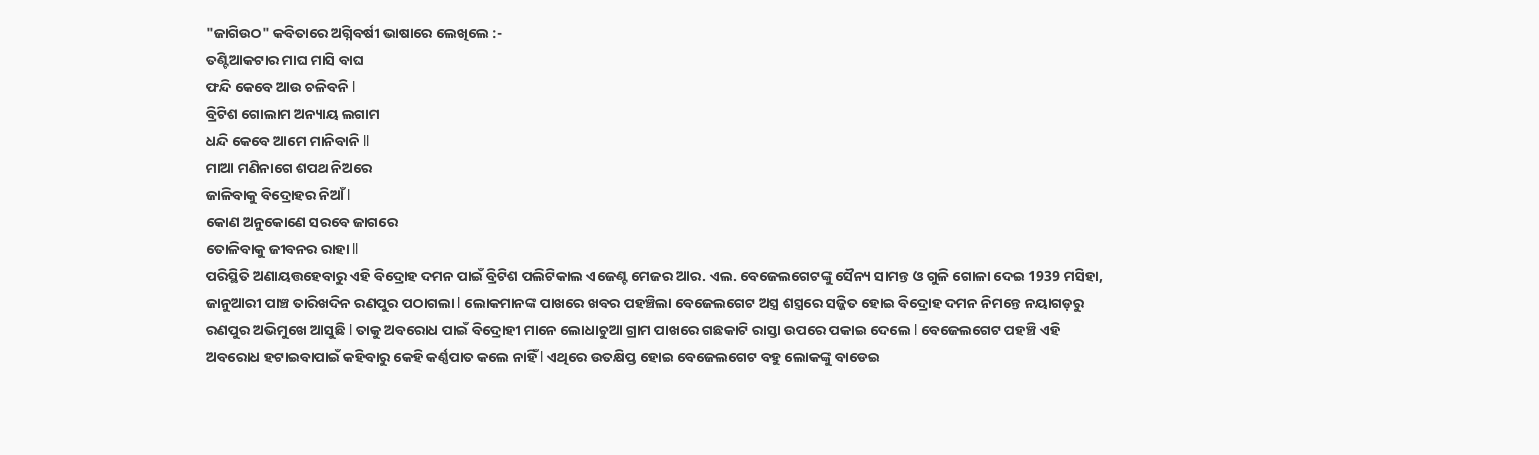"ଜାଗିଉଠ" କବିତାରେ ଅଗ୍ନିବର୍ଷୀ ଭାଷାରେ ଲେଖିଲେ :-
ତଣ୍ଟିଆକଟାର ମାଘ ମାସି ବାଘ
ଫନ୍ଦି କେବେ ଆଉ ଚଳିବନି l
ବ୍ରିଟିଶ ଗୋଲାମ ଅନ୍ୟାୟ ଲଗାମ
ଧନ୍ଦି କେବେ ଆମେ ମାନିବାନି ll
ମାଆ ମଣିନାଗେ ଶପଥ ନିଅରେ
ଜାଳିବାକୁ ବିଦ୍ରୋହର ନିଆଁ l
କୋଣ ଅନୁକୋଣେ ସରବେ ଜାଗରେ
ତୋଳିବାକୁ ଜୀବନର ରାହା ll
ପରିସ୍ଥିତି ଅଣାୟତ୍ତହେବାରୁ ଏହି ବିଦ୍ରୋହ ଦମନ ପାଇଁ ବ୍ରିଟିଶ ପଲିଟିକାଲ ଏଜେଣ୍ଟ ମେଜର ଆର. ଏଲ. ବେଜେଲଗେଟଙ୍କୁ ସୈନ୍ୟ ସାମନ୍ତ ଓ ଗୁଳି ଗୋଳା ଦେଇ 1939 ମସିହା, ଜାନୁଆରୀ ପାଞ୍ଚ ତାରିଖଦିନ ରଣପୁର ପଠାଗଲା l ଲୋକମାନଙ୍କ ପାଖରେ ଖବର ପହଞ୍ଚିଲା ବେଜେଲଗେଟ ଅସ୍ତ୍ର ଶସ୍ତ୍ରରେ ସଜ୍ଜିତ ହୋଇ ବିଦ୍ରୋହ ଦମନ ନିମନ୍ତେ ନୟାଗଡ଼ରୁ ରଣପୁର ଅଭିମୁଖେ ଆସୁଛି l ତାକୁ ଅବରୋଧ ପାଇଁ ବିଦ୍ରୋହୀ ମାନେ ଲୋଧାଚୁଆ ଗ୍ରାମ ପାଖରେ ଗଛକାଟି ରାସ୍ତା ଉପରେ ପକାଇ ଦେଲେ l ବେଜେଲଗେଟ ପହଞ୍ଚି ଏହି ଅବରୋଧ ହଟାଇବାପାଇଁ କହିବାରୁ କେହି କର୍ଣ୍ଣପାତ କଲେ ନାହିଁ l ଏଥିରେ ଉତକ୍ଷିପ୍ତ ହୋଇ ବେଜେଲଗେଟ ବହୁ ଲୋକଙ୍କୁ ବାଡେଇ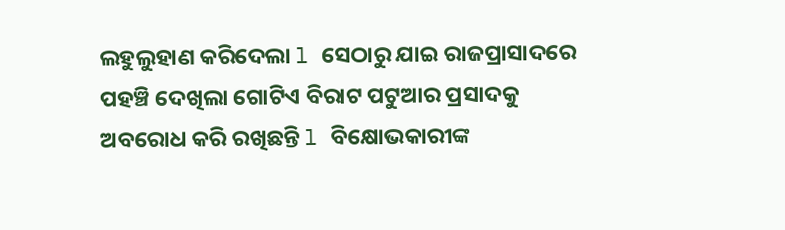ଲହୁଲୁହାଣ କରିଦେଲା l ସେଠାରୁ ଯାଇ ରାଜପ୍ରାସାଦରେ ପହଞ୍ଚି ଦେଖିଲା ଗୋଟିଏ ବିରାଟ ପଟୁଆର ପ୍ରସାଦକୁ ଅବରୋଧ କରି ରଖିଛନ୍ତି l ବିକ୍ଷୋଭକାରୀଙ୍କ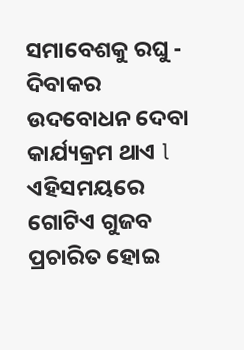ସମାବେଶକୁ ରଘୁ - ଦିବାକର ଉଦବୋଧନ ଦେବା କାର୍ଯ୍ୟକ୍ରମ ଥାଏ l ଏହିସମୟରେ ଗୋଟିଏ ଗୁଜବ ପ୍ରଚାରିତ ହୋଇ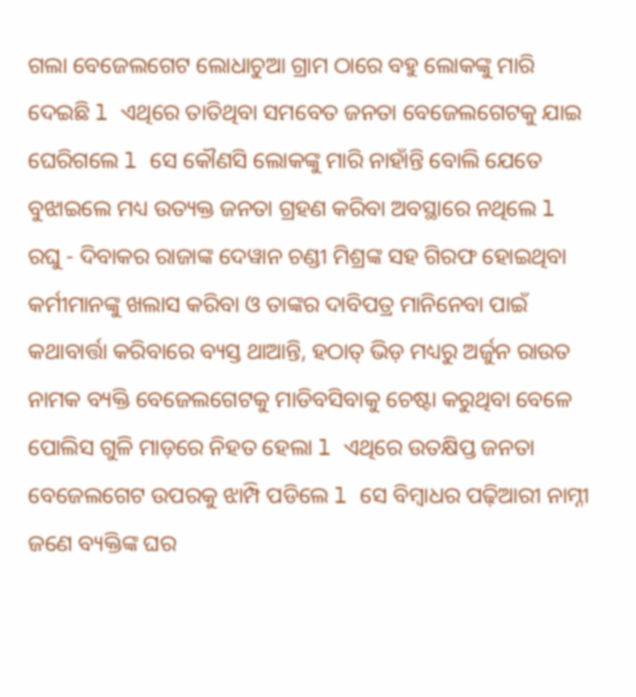ଗଲା ବେଜେଲଗେଟ ଲୋଧାଚୁଆ ଗ୍ରାମ ଠାରେ ବହୁ ଲୋକଙ୍କୁ ମାରି ଦେଇଛି l ଏଥିରେ ତାତିଥିବା ସମବେତ ଜନତା ବେଜେଲଗେଟକୁ ଯାଇ ଘେରିଗଲେ l ସେ କୌଣସି ଲୋକଙ୍କୁ ମାରି ନାହାଁନ୍ତି ବୋଲି ଯେତେ ବୁଝାଇଲେ ମଧ୍ୟ ଉତ୍ୟକ୍ତ ଜନତା ଗ୍ରହଣ କରିବା ଅବସ୍ଥାରେ ନଥିଲେ l ରଘୁ - ଦିବାକର ରାଜାଙ୍କ ଦେୱାନ ଚଣ୍ଡୀ ମିଶ୍ରଙ୍କ ସହ ଗିରଫ ହୋଇଥିବା କର୍ମୀମାନଙ୍କୁ ଖଲାସ କରିବା ଓ ତାଙ୍କର ଦାବିପତ୍ର ମାନିନେବା ପାଇଁ କଥାବାର୍ତ୍ତା କରିବାରେ ବ୍ୟସ୍ତ ଥାଆନ୍ତି, ହଠାତ୍ ଭିଡ଼ ମଧ୍ୟରୁ ଅର୍ଜୁନ ରାଉତ ନାମକ ବ୍ୟକ୍ତି ବେଜେଲଗେଟକୁ ମାଡିବସିବାକୁ ଚେଷ୍ଟା କରୁଥିବା ବେଳେ ପୋଲିସ ଗୁଳି ମାଡ଼ରେ ନିହତ ହେଲା l ଏଥିରେ ଉତକ୍ଷିପ୍ତ ଜନତା ବେଜେଲଗେଟ ଉପରକୁ ଝାମ୍ପି ପଡିଲେ l ସେ ବିମ୍ବାଧର ପଢ଼ିଆରୀ ନାମ୍ନୀ ଜଣେ ବ୍ୟକ୍ତିଙ୍କ ଘର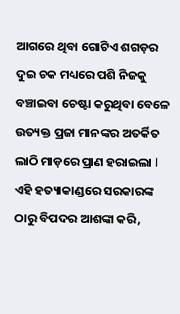ଆଗରେ ଥିବା ଗୋଟିଏ ଶଗଡ଼ର ଦୁଇ ଚକ ମଧ୍ୟରେ ପଶି ନିଜକୁ ବଞ୍ଚାଇବା ଚେଷ୍ଟା କରୁଥିବା ବେଳେ ଉତ୍ୟକ୍ତ ପ୍ରଜା ମାନଙ୍କର ଅତର୍କିତ ଲାଠି ମାଡ଼ରେ ପ୍ରାଣ ହରାଇଲା l ଏହି ହତ୍ୟାକାଣ୍ଡରେ ସରକାରଙ୍କ ଠାରୁ ବିପଦର ଆଶଙ୍କା କରି,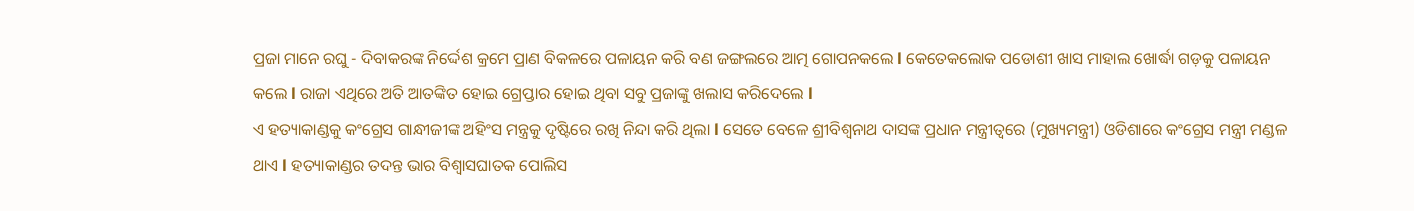ପ୍ରଜା ମାନେ ରଘୁ - ଦିବାକରଙ୍କ ନିର୍ଦ୍ଦେଶ କ୍ରମେ ପ୍ରାଣ ବିକଳରେ ପଳାୟନ କରି ବଣ ଜଙ୍ଗଲରେ ଆତ୍ମ ଗୋପନକଲେ l କେତେକଲୋକ ପଡୋଶୀ ଖାସ ମାହାଲ ଖୋର୍ଦ୍ଧା ଗଡ଼କୁ ପଳାୟନ କଲେ l ରାଜା ଏଥିରେ ଅତି ଆତଙ୍କିତ ହୋଇ ଗ୍ରେପ୍ତାର ହୋଇ ଥିବା ସବୁ ପ୍ରଜାଙ୍କୁ ଖଲାସ କରିଦେଲେ l
ଏ ହତ୍ୟାକାଣ୍ଡକୁ କଂଗ୍ରେସ ଗାନ୍ଧୀଜୀଙ୍କ ଅହିଂସ ମନ୍ତ୍ରକୁ ଦୃଷ୍ଟିରେ ରଖି ନିନ୍ଦା କରି ଥିଲା l ସେତେ ବେଳେ ଶ୍ରୀବିଶ୍ୱନାଥ ଦାସଙ୍କ ପ୍ରଧାନ ମନ୍ତ୍ରୀତ୍ବରେ (ମୁଖ୍ୟମନ୍ତ୍ରୀ) ଓଡିଶାରେ କଂଗ୍ରେସ ମନ୍ତ୍ରୀ ମଣ୍ଡଳ ଥାଏ l ହତ୍ୟାକାଣ୍ଡର ତଦନ୍ତ ଭାର ବିଶ୍ୱାସଘାତକ ପୋଲିସ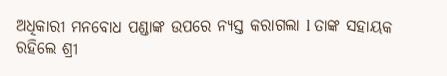ଅଧିକାରୀ ମନବୋଧ ପଣ୍ଡାଙ୍କ ଉପରେ ନ୍ୟସ୍ତ କରାଗଲା l ତାଙ୍କ ସହାୟକ ରହିଲେ ଶ୍ରୀ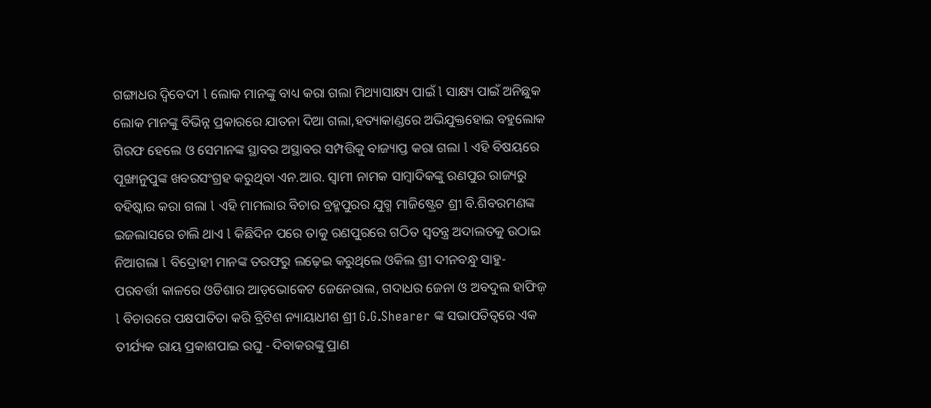ଗଙ୍ଗାଧର ଦ୍ବିବେଦୀ l ଲୋକ ମାନଙ୍କୁ ବାଧ୍ୟ କରା ଗଲା ମିଥ୍ୟାସାକ୍ଷ୍ୟ ପାଇଁ l ସାକ୍ଷ୍ୟ ପାଇଁ ଅନିଛୁକ ଲୋକ ମାନଙ୍କୁ ବିଭିନ୍ନ ପ୍ରକାରରେ ଯାତନା ଦିଆ ଗଲା,ହତ୍ୟାକାଣ୍ଡରେ ଅଭିଯୁକ୍ତହୋଇ ବହୁଲୋକ ଗିରଫ ହେଲେ ଓ ସେମାନଙ୍କ ସ୍ଥାବର ଅସ୍ଥାବର ସମ୍ପତ୍ତିକୁ ବାଜ୍ୟାପ୍ତ କରା ଗଲା l ଏହି ବିଷୟରେ ପୂଙ୍ଖାନୁପୁଙ୍କ ଖବରସଂଗ୍ରହ କରୁଥିବା ଏନ.ଆର. ସ୍ବାମୀ ନାମକ ସାମ୍ବାଦିକଙ୍କୁ ରଣପୁର ରାଜ୍ୟରୁ ବହିଷ୍କାର କରା ଗଲା l ଏହି ମାମଲାର ବିଚାର ବ୍ରହ୍ମପୁରର ଯୁଗ୍ମ ମାଜିଷ୍ଟ୍ରେଟ ଶ୍ରୀ ବି.ଶିବରମଣଙ୍କ ଇଜଲାସରେ ଚାଲି ଥାଏ l କିଛିଦିନ ପରେ ତାକୁ ରଣପୁରରେ ଗଠିତ ସ୍ୱତନ୍ତ୍ର ଅଦାଲତକୁ ଉଠାଇ ନିଆଗଲା l ବିଦ୍ରୋହୀ ମାନଙ୍କ ତରଫରୁ ଲଢ଼େଇ କରୁଥିଲେ ଓକିଲ ଶ୍ରୀ ଦୀନବନ୍ଧୁ ସାହୁ- ପରବର୍ତ୍ତୀ କାଳରେ ଓଡିଶାର ଆଡ଼ଭୋକେଟ ଜେନେରାଲ, ଗଦାଧର ଜେନା ଓ ଅବଦୁଲ ହାଫିଜ଼ l ବିଚାରରେ ପକ୍ଷପାତିତା କରି ବ୍ରିଟିଶ ନ୍ୟାୟାଧୀଶ ଶ୍ରୀ G.G.Shearer ଙ୍କ ସଭାପତିତ୍ୱରେ ଏକ ତୀର୍ଯ୍ୟକ ରାୟ ପ୍ରକାଶପାଇ ରଘୁ - ଦିବାକରଙ୍କୁ ପ୍ରାଣ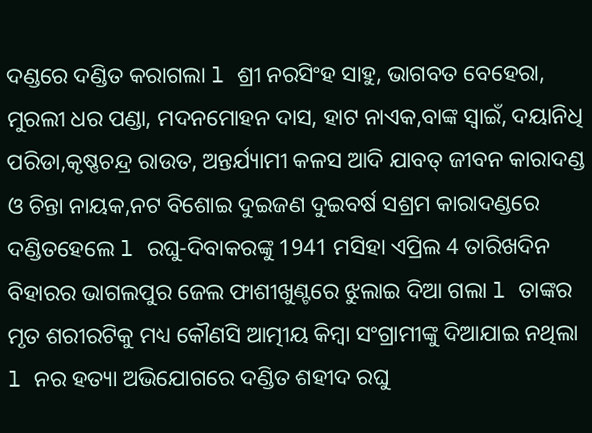ଦଣ୍ଡରେ ଦଣ୍ଡିତ କରାଗଲା l ଶ୍ରୀ ନରସିଂହ ସାହୁ, ଭାଗବତ ବେହେରା, ମୁରଲୀ ଧର ପଣ୍ଡା, ମଦନମୋହନ ଦାସ, ହାଟ ନାଏକ,ବାଙ୍କ ସ୍ୱାଇଁ, ଦୟାନିଧି ପରିଡା,କୃଷ୍ଣଚନ୍ଦ୍ର ରାଉତ, ଅନ୍ତର୍ଯ୍ୟାମୀ କଳସ ଆଦି ଯାବତ୍ ଜୀବନ କାରାଦଣ୍ଡ ଓ ଚିନ୍ତା ନାୟକ,ନଟ ବିଶୋଇ ଦୁଇଜଣ ଦୁଇବର୍ଷ ସଶ୍ରମ କାରାଦଣ୍ଡରେ ଦଣ୍ଡିତହେଲେ l ରଘୁ-ଦିବାକରଙ୍କୁ 1941 ମସିହା ଏପ୍ରିଲ 4 ତାରିଖଦିନ ବିହାରର ଭାଗଲପୁର ଜେଲ ଫାଶୀଖୁଣ୍ଟରେ ଝୁଲାଇ ଦିଆ ଗଲା l ତାଙ୍କର ମୃତ ଶରୀରଟିକୁ ମଧ୍ୟ କୌଣସି ଆତ୍ମୀୟ କିମ୍ଵା ସଂଗ୍ରାମୀଙ୍କୁ ଦିଆଯାଇ ନଥିଲା l ନର ହତ୍ୟା ଅଭିଯୋଗରେ ଦଣ୍ଡିତ ଶହୀଦ ରଘୁ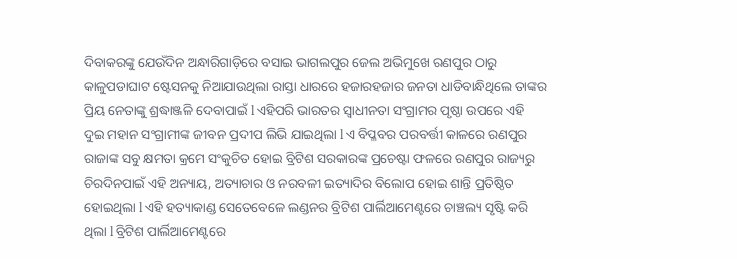ଦିବାକରଙ୍କୁ ଯେଉଁଦିନ ଅନ୍ଧାରିଗାଡ଼ିରେ ବସାଇ ଭାଗଲପୁର ଜେଲ ଅଭିମୁଖେ ରଣପୁର ଠାରୁ କାଳୁପଡାଘାଟ ଷ୍ଟେସନକୁ ନିଆଯାଉଥିଲା ରାସ୍ତା ଧାରରେ ହଜାରହଜାର ଜନତା ଧାଡିବାନ୍ଧିଥିଲେ ତାଙ୍କର ପ୍ରିୟ ନେତାଙ୍କୁ ଶ୍ରଦ୍ଧାଞ୍ଜଳି ଦେବାପାଇଁ l ଏହିପରି ଭାରତର ସ୍ୱାଧୀନତା ସଂଗ୍ରାମର ପୃଷ୍ଠା ଉପରେ ଏହି ଦୁଇ ମହାନ ସଂଗ୍ରାମୀଙ୍କ ଜୀବନ ପ୍ରଦୀପ ଲିଭି ଯାଇଥିଲା l ଏ ବିପ୍ଳବର ପରବର୍ତ୍ତୀ କାଳରେ ରଣପୁର ରାଜାଙ୍କ ସବୁ କ୍ଷମତା କ୍ରମେ ସଂକୁଚିତ ହୋଇ ବ୍ରିଟିଶ ସରକାରଙ୍କ ପ୍ରଚେଷ୍ଟା ଫଳରେ ରଣପୁର ରାଜ୍ୟରୁ ଚିରଦିନପାଇଁ ଏହି ଅନ୍ୟାୟ, ଅତ୍ୟାଚାର ଓ ନରବଳୀ ଇତ୍ୟାଦିର ବିଲୋପ ହୋଇ ଶାନ୍ତି ପ୍ରତିଷ୍ଠିତ ହୋଇଥିଲା l ଏହି ହତ୍ୟାକାଣ୍ଡ ସେତେବେଳେ ଲଣ୍ଡନର ବ୍ରିଟିଶ ପାର୍ଲିଆମେଣ୍ଟରେ ଚାଞ୍ଚଲ୍ୟ ସୃଷ୍ଟି କରି ଥିଲା l ବ୍ରିଟିଶ ପାର୍ଲିଆମେଣ୍ଟରେ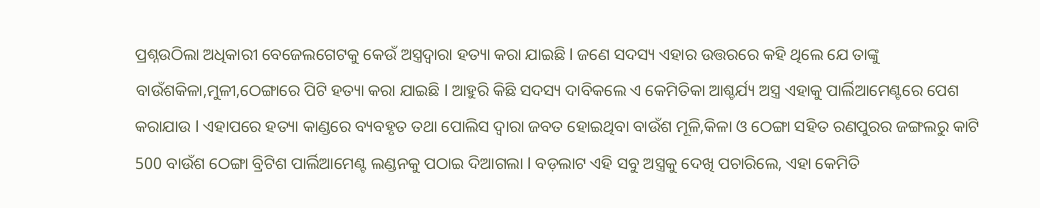ପ୍ରଶ୍ନଉଠିଲା ଅଧିକାରୀ ବେଜେଲଗେଟକୁ କେଉଁ ଅସ୍ତ୍ରଦ୍ୱାରା ହତ୍ୟା କରା ଯାଇଛି l ଜଣେ ସଦସ୍ୟ ଏହାର ଉତ୍ତରରେ କହି ଥିଲେ ଯେ ତାଙ୍କୁ ବାଉଁଶକିଳା,ମୁଳୀ,ଠେଙ୍ଗାରେ ପିଟି ହତ୍ୟା କରା ଯାଇଛି l ଆହୁରି କିଛି ସଦସ୍ୟ ଦାବିକଲେ ଏ କେମିତିକା ଆଶ୍ଚର୍ଯ୍ୟ ଅସ୍ତ୍ର ଏହାକୁ ପାର୍ଲିଆମେଣ୍ଟରେ ପେଶ କରାଯାଉ l ଏହାପରେ ହତ୍ୟା କାଣ୍ଡରେ ବ୍ୟବହୃତ ତଥା ପୋଲିସ ଦ୍ୱାରା ଜବତ ହୋଇଥିବା ବାଉଁଶ ମୂଳି,କିଳା ଓ ଠେଙ୍ଗା ସହିତ ରଣପୁରର ଜଙ୍ଗଲରୁ କାଟି 500 ବାଉଁଶ ଠେଙ୍ଗା ବ୍ରିଟିଶ ପାର୍ଲିଆମେଣ୍ଟ ଲଣ୍ଡନକୁ ପଠାଇ ଦିଆଗଲା l ବଡ଼ଲାଟ ଏହି ସବୁ ଅସ୍ତ୍ରକୁ ଦେଖି ପଚାରିଲେ, ଏହା କେମିତି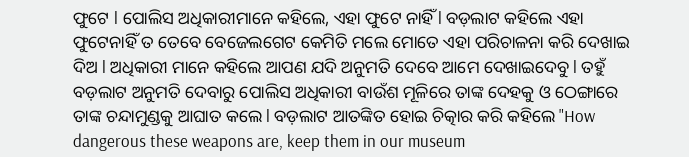ଫୁଟେ l ପୋଲିସ ଅଧିକାରୀମାନେ କହିଲେ, ଏହା ଫୁଟେ ନାହିଁ l ବଡ଼ଲାଟ କହିଲେ ଏହା ଫୁଟେନାହିଁ ତ ତେବେ ବେଜେଲଗେଟ କେମିତି ମଲେ ମୋତେ ଏହା ପରିଚାଳନା କରି ଦେଖାଇ ଦିଅ l ଅଧିକାରୀ ମାନେ କହିଲେ ଆପଣ ଯଦି ଅନୁମତି ଦେବେ ଆମେ ଦେଖାଇଦେବୁ l ତହୁଁ ବଡ଼ଲାଟ ଅନୁମତି ଦେବାରୁ ପୋଲିସ ଅଧିକାରୀ ବାଉଁଶ ମୂଳିରେ ତାଙ୍କ ଦେହକୁ ଓ ଠେଙ୍ଗାରେ ତାଙ୍କ ଚନ୍ଦାମୁଣ୍ଡକୁ ଆଘାତ କଲେ l ବଡ଼ଲାଟ ଆତଙ୍କିତ ହୋଇ ଚିତ୍କାର କରି କହିଲେ "How dangerous these weapons are, keep them in our museum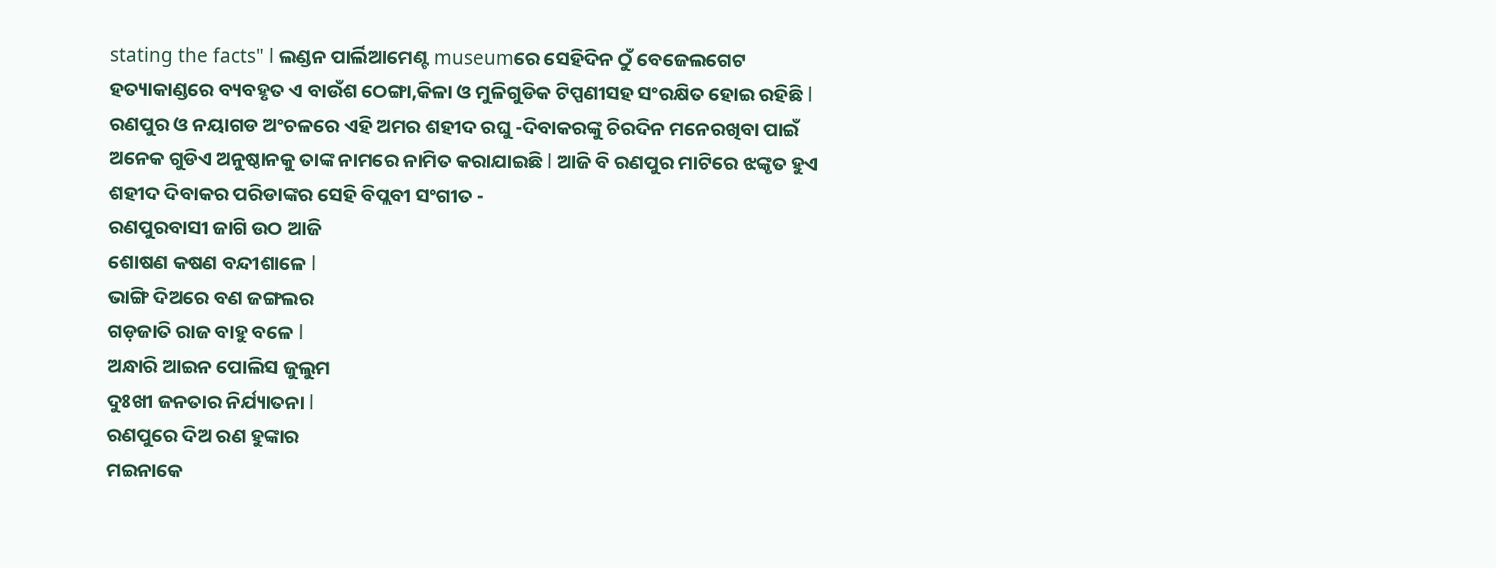stating the facts" l ଲଣ୍ଡନ ପାର୍ଲିଆମେଣ୍ଟ museumରେ ସେହିଦିନ ଠୁଁ ବେଜେଲଗେଟ ହତ୍ୟାକାଣ୍ଡରେ ବ୍ୟବହୃତ ଏ ବାଉଁଶ ଠେଙ୍ଗା,କିଳା ଓ ମୁଳିଗୁଡିକ ଟିପ୍ପଣୀସହ ସଂରକ୍ଷିତ ହୋଇ ରହିଛି l
ରଣପୁର ଓ ନୟାଗଡ ଅଂଚଳରେ ଏହି ଅମର ଶହୀଦ ରଘୁ -ଦିବାକରଙ୍କୁ ଚିରଦିନ ମନେରଖିବା ପାଇଁ ଅନେକ ଗୁଡିଏ ଅନୁଷ୍ଠାନକୁ ତାଙ୍କ ନାମରେ ନାମିତ କରାଯାଇଛି l ଆଜି ବି ରଣପୁର ମାଟିରେ ଝଙ୍କୃତ ହୁଏ ଶହୀଦ ଦିବାକର ପରିଡାଙ୍କର ସେହି ବିପ୍ଲବୀ ସଂଗୀତ -
ରଣପୁରବାସୀ ଜାଗି ଉଠ ଆଜି
ଶୋଷଣ କଷଣ ବନ୍ଦୀଶାଳେ l
ଭାଙ୍ଗି ଦିଅରେ ବଣ ଜଙ୍ଗଲର
ଗଡ଼ଜାତି ରାଜ ବାହୁ ବଳେ l
ଅନ୍ଧାରି ଆଇନ ପୋଲିସ ଜୁଲୁମ
ଦୁଃଖୀ ଜନତାର ନିର୍ଯ୍ୟାତନା l
ରଣପୁରେ ଦିଅ ରଣ ହୁଙ୍କାର
ମଇନାକେ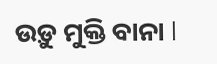ଉଡ଼ୁ ମୁକ୍ତି ବାନା l